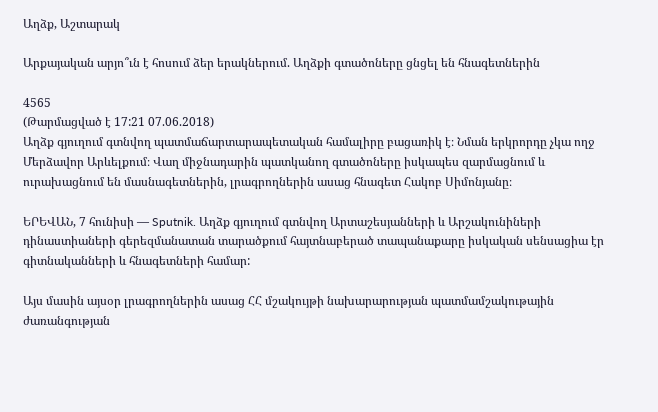Աղձք, Աշտարակ

Արքայական արյո՞ւն է հոսում ձեր երակներում. Աղձքի գտածոները ցնցել են հնագետներին

4565
(Թարմացված է 17:21 07.06.2018)
Աղձք գյուղում գտնվող պատմաճարտարապետական համալիրը բացառիկ է։ Նման երկրորդը չկա ողջ Մերձավոր Արևելքում։ Վաղ միջնադարին պատկանող գտածոները իսկապես զարմացնում և ուրախացնում են մասնագետներին, լրագրողներին ասաց հնագետ Հակոբ Սիմոնյանը։

ԵՐԵՎԱՆ, 7 հունիսի — Sputnik. Աղձք գյուղում գտնվող Արտաշեսյանների և Արշակունիների դինաստիաների գերեզմանատան տարածքում հայտնաբերած տապանաքարը իսկական սենսացիա էր գիտնականների և հնագետների համար:

Այս մասին այսօր լրագրողներին ասաց ՀՀ մշակույթի նախարարության պատմամշակութային ժառանգության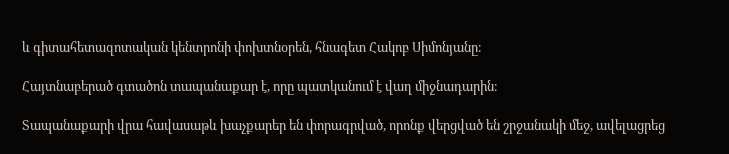և գիտահետազոտական կենտրոնի փոխտնօրեն, հնագետ Հակոբ Սիմոնյանը։

Հայտնաբերած գտածոն տապանաքար է, որը պատկանում է վաղ միջնադարին։

Տապանաքարի վրա հավասաթև խաչքարեր են փորագրված, որոնք վերցված են շրջանակի մեջ, ավելացրեց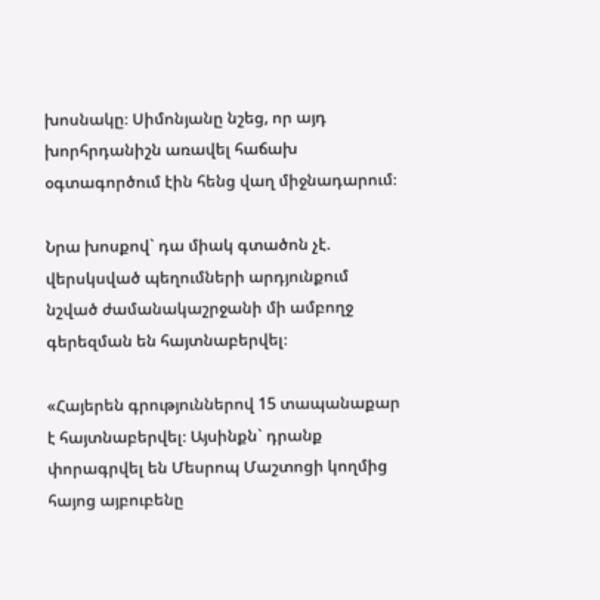խոսնակը։ Սիմոնյանը նշեց, որ այդ խորհրդանիշն առավել հաճախ օգտագործում էին հենց վաղ միջնադարում։

Նրա խոսքով` դա միակ գտածոն չէ. վերսկսված պեղումների արդյունքում նշված ժամանակաշրջանի մի ամբողջ գերեզման են հայտնաբերվել։

«Հայերեն գրություններով 15 տապանաքար է հայտնաբերվել։ Այսինքն` դրանք փորագրվել են Մեսրոպ Մաշտոցի կողմից հայոց այբուբենը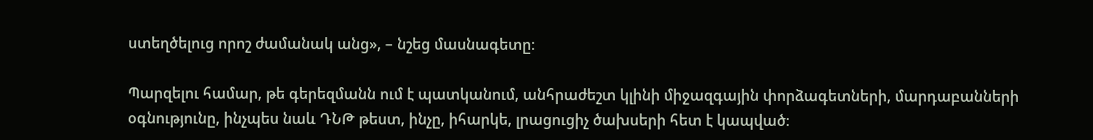ստեղծելուց որոշ ժամանակ անց», – նշեց մասնագետը։

Պարզելու համար, թե գերեզմանն ում է պատկանում, անհրաժեշտ կլինի միջազգային փորձագետների, մարդաբանների օգնությունը, ինչպես նաև ԴՆԹ թեստ, ինչը, իհարկե, լրացուցիչ ծախսերի հետ է կապված։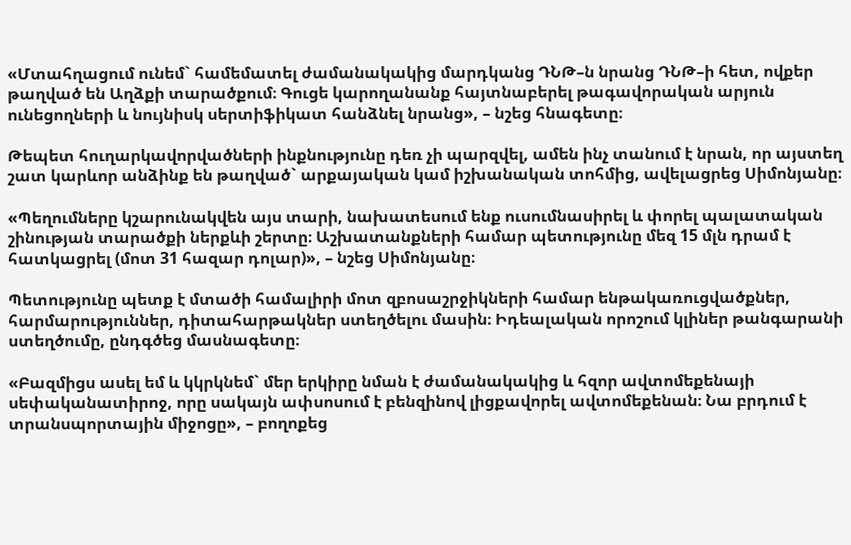«Մտահղացում ունեմ` համեմատել ժամանակակից մարդկանց ԴՆԹ–ն նրանց ԴՆԹ–ի հետ, ովքեր թաղված են Աղձքի տարածքում։ Գուցե կարողանանք հայտնաբերել թագավորական արյուն ունեցողների և նույնիսկ սերտիֆիկատ հանձնել նրանց», – նշեց հնագետը։

Թեպետ հուղարկավորվածների ինքնությունը դեռ չի պարզվել, ամեն ինչ տանում է նրան, որ այստեղ շատ կարևոր անձինք են թաղված` արքայական կամ իշխանական տոհմից, ավելացրեց Սիմոնյանը։

«Պեղումները կշարունակվեն այս տարի, նախատեսում ենք ուսումնասիրել և փորել պալատական շինության տարածքի ներքևի շերտը։ Աշխատանքների համար պետությունը մեզ 15 մլն դրամ է հատկացրել (մոտ 31 հազար դոլար)», – նշեց Սիմոնյանը։

Պետությունը պետք է մտածի համալիրի մոտ զբոսաշրջիկների համար ենթակառուցվածքներ, հարմարություններ, դիտահարթակներ ստեղծելու մասին։ Իդեալական որոշում կլիներ թանգարանի ստեղծումը, ընդգծեց մասնագետը։

«Բազմիցս ասել եմ և կկրկնեմ` մեր երկիրը նման է ժամանակակից և հզոր ավտոմեքենայի սեփականատիրոջ, որը սակայն ափսոսում է բենզինով լիցքավորել ավտոմեքենան։ Նա բրդում է տրանսպորտային միջոցը», – բողոքեց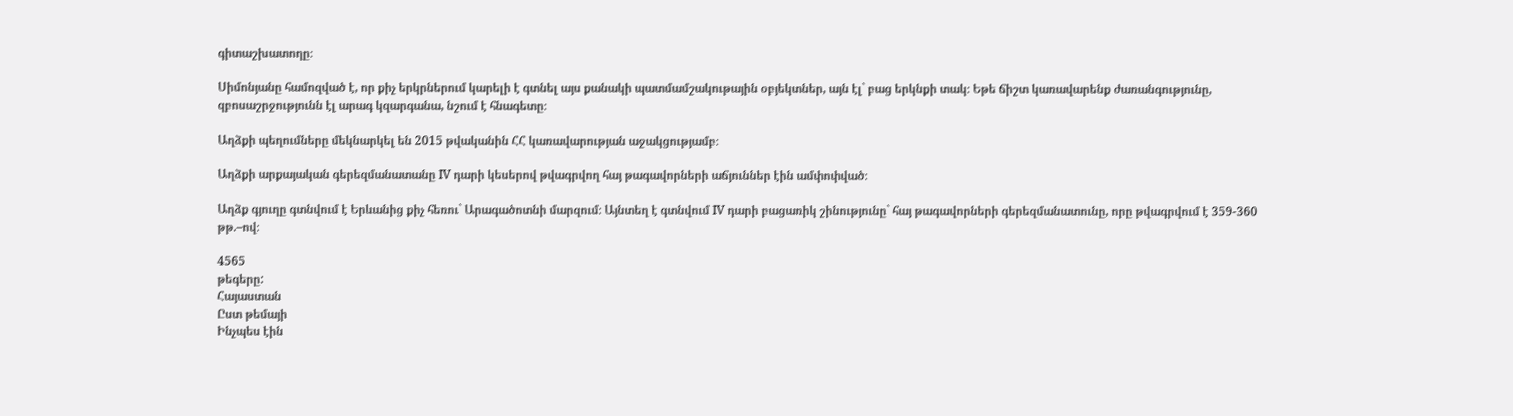գիտաշխատողը։

Սիմոնյանը համոզված է, որ քիչ երկրներում կարելի է գտնել այս քանակի պատմամշակութային օբյեկտներ, այն էլ` բաց երկնքի տակ։ Եթե ճիշտ կառավարենք ժառանգությունը, զբոսաշրջությունն էլ արագ կզարգանա, նշում է հնագետը։

Աղձքի պեղումները մեկնարկել են 2015 թվականին ՀՀ կառավարության աջակցությամբ։

Աղձքի արքայական գերեզմանատանը IV դարի կեսերով թվագրվող հայ թագավորների աճյուններ էին ամփոփված։

Աղձք գյուղը գտնվում է Երևանից քիչ հեռու` Արագածոտնի մարզում։ Այնտեղ է գտնվում IV դարի բացառիկ շինությունը` հայ թագավորների գերեզմանատունը, որը թվագրվում է 359-360 թթ.–ով։

4565
թեգերը:
Հայաստան
Ըստ թեմայի
Ինչպես էին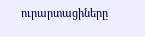ուրարտացիները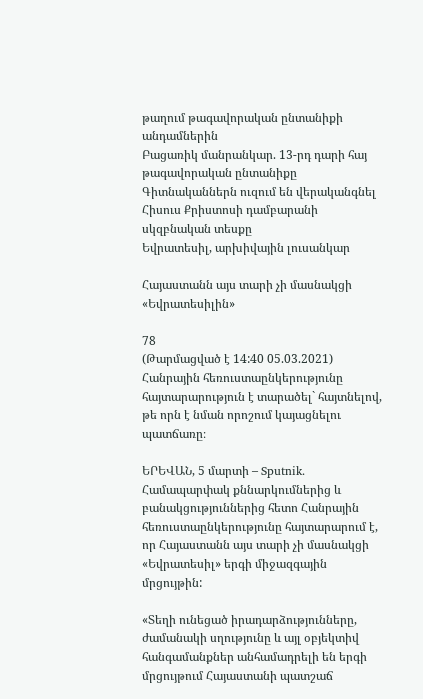թաղում թագավորական ընտանիքի անդամներին
Բացառիկ մանրանկար. 13-րդ դարի հայ թագավորական ընտանիքը
Գիտնականներն ուզում են վերականգնել Հիսուս Քրիստոսի դամբարանի սկզբնական տեսքը
Եվրատեսիլ, արխիվային լուսանկար

Հայաստանն այս տարի չի մասնակցի «Եվրատեսիլին»

78
(Թարմացված է 14:40 05.03.2021)
Հանրային հեռուստաընկերությունը հայտարարություն է տարածել` հայտնելով, թե որն է նման որոշում կայացնելու պատճառը։

ԵՐԵՎԱՆ, 5 մարտի – Sputnik. Համապարփակ քննարկումներից և բանակցություններից հետո Հանրային հեռուստաընկերությունը հայտարարում է, որ Հայաստանն այս տարի չի մասնակցի «Եվրատեսիլ» երգի միջազգային մրցույթին:

«Տեղի ունեցած իրադարձությունները, ժամանակի սղությունը և այլ օբյեկտիվ հանգամանքներ անհամադրելի են երգի մրցույթում Հայաստանի պատշաճ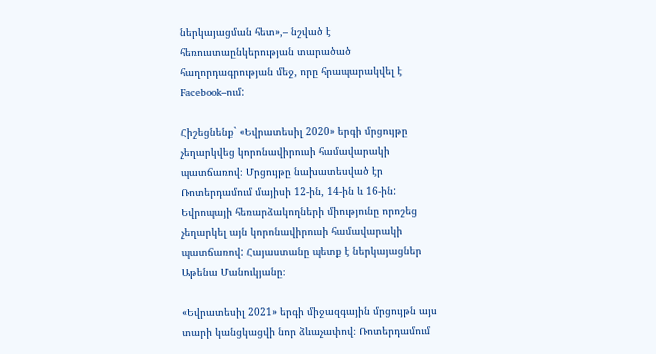ներկայացման հետ»,– նշված է հեռուստաընկերության տարածած հաղորդագրության մեջ, որը հրապարակվել է Facebook–ում:

Հիշեցնենք` «Եվրատեսիլ 2020» երգի մրցույթը չեղարկվեց կորոնավիրուսի համավարակի պատճառով։ Մրցույթը նախատեսված էր Ռոտերդամում մայիսի 12-ին, 14-ին և 16-ին: Եվրոպայի հեռարձակողների միությունը որոշեց չեղարկել այն կորոնավիրուսի համավարակի պատճառով: Հայաստանը պետք է ներկայացներ Աթենա Մանուկյանը։

«Եվրատեսիլ 2021» երգի միջազգային մրցույթն այս տարի կանցկացվի նոր ձևաչափով։ Ռոտերդամում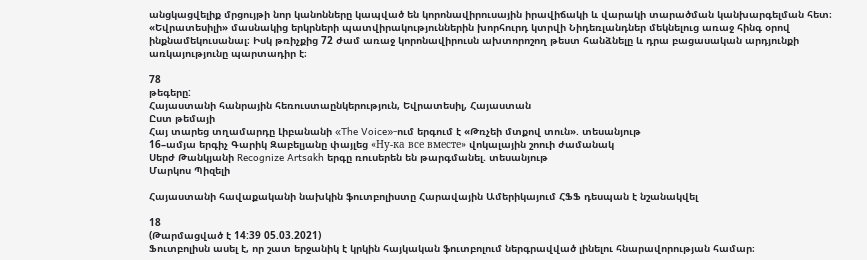անցկացվելիք մրցույթի նոր կանոնները կապված են կորոնավիրուսային իրավիճակի և վարակի տարածման կանխարգելման հետ։  «Եվրատեսիլի» մասնակից երկրների պատվիրակություններին խորհուրդ կտրվի Նիդեռլանդներ մեկնելուց առաջ հինգ օրով ինքնամեկուսանալ։ Իսկ թռիչքից 72 ժամ առաջ կորոնավիրուսն ախտորոշող թեստ հանձնելը և դրա բացասական արդյունքի առկայությունը պարտադիր է։

78
թեգերը:
Հայաստանի հանրային հեռուստաընկերություն, Եվրատեսիլ, Հայաստան
Ըստ թեմայի
Հայ տարեց տղամարդը Լիբանանի «The Voice»-ում երգում է «Թռչեի մտքով տուն». տեսանյութ
16–ամյա երգիչ Գարիկ Զաբելյանը փայլեց «Ну-ка все вместе» վոկալային շոուի ժամանակ
Սերժ Թանկյանի Recognize Artsakh երգը ռուսերեն են թարգմանել. տեսանյութ
Մարկոս Պիզելի

Հայաստանի հավաքականի նախկին ֆուտբոլիստը Հարավային Ամերիկայում ՀՖՖ դեսպան է նշանակվել

18
(Թարմացված է 14:39 05.03.2021)
Ֆուտբոլիսն ասել է, որ շատ երջանիկ է կրկին հայկական ֆուտբոլում ներգրավված լինելու հնարավորության համար։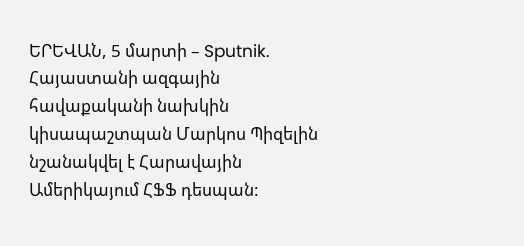ԵՐԵՎԱՆ, 5 մարտի – Sputnik. Հայաստանի ազգային հավաքականի նախկին կիսապաշտպան Մարկոս Պիզելին նշանակվել է Հարավային Ամերիկայում ՀՖՖ դեսպան: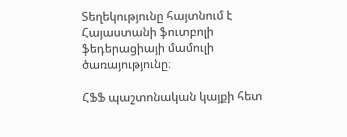Տեղեկությունը հայտնում է Հայաստանի ֆուտբոլի ֆեդերացիայի մամուլի ծառայությունը։

ՀՖՖ պաշտոնական կայքի հետ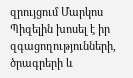զրույցում Մարկոս Պիզելին խոսել է իր զգացողությունների, ծրագրերի և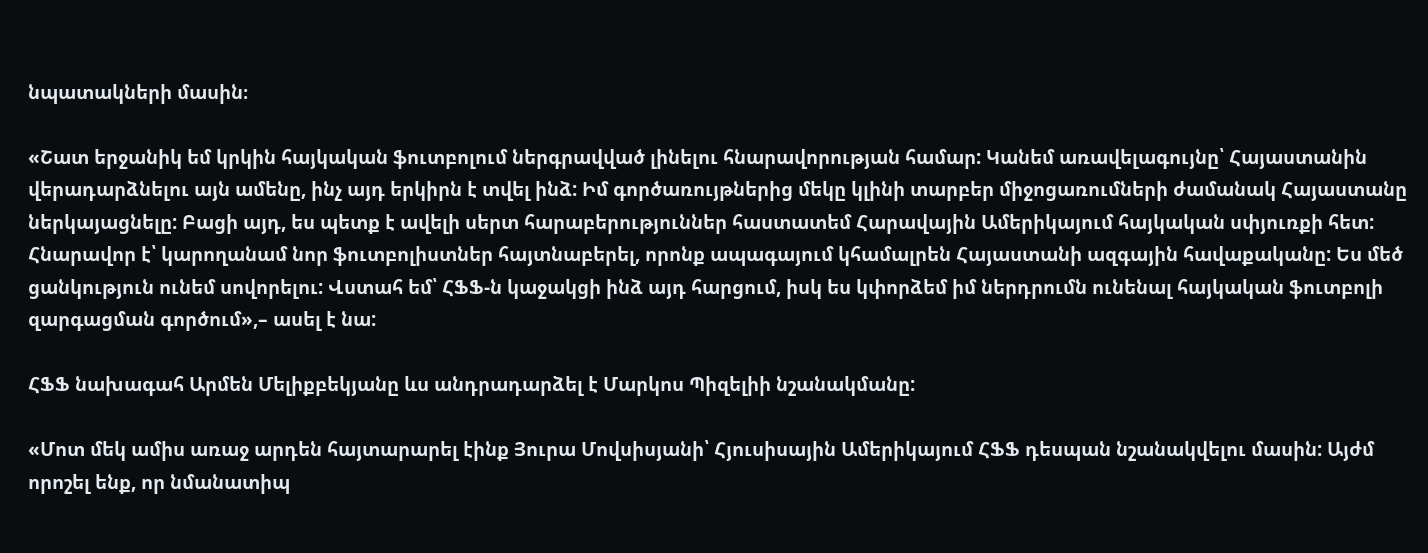նպատակների մասին։

«Շատ երջանիկ եմ կրկին հայկական ֆուտբոլում ներգրավված լինելու հնարավորության համար: Կանեմ առավելագույնը՝ Հայաստանին վերադարձնելու այն ամենը, ինչ այդ երկիրն է տվել ինձ: Իմ գործառույթներից մեկը կլինի տարբեր միջոցառումների ժամանակ Հայաստանը ներկայացնելը: Բացի այդ, ես պետք է ավելի սերտ հարաբերություններ հաստատեմ Հարավային Ամերիկայում հայկական սփյուռքի հետ: Հնարավոր է՝ կարողանամ նոր ֆուտբոլիստներ հայտնաբերել, որոնք ապագայում կհամալրեն Հայաստանի ազգային հավաքականը: Ես մեծ ցանկություն ունեմ սովորելու: Վստահ եմ՝ ՀՖՖ-ն կաջակցի ինձ այդ հարցում, իսկ ես կփորձեմ իմ ներդրումն ունենալ հայկական ֆուտբոլի զարգացման գործում»,– ասել է նա:

ՀՖՖ նախագահ Արմեն Մելիքբեկյանը ևս անդրադարձել է Մարկոս Պիզելիի նշանակմանը:

«Մոտ մեկ ամիս առաջ արդեն հայտարարել էինք Յուրա Մովսիսյանի՝ Հյուսիսային Ամերիկայում ՀՖՖ դեսպան նշանակվելու մասին: Այժմ որոշել ենք, որ նմանատիպ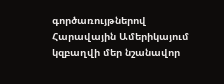գործառույթներով Հարավային Ամերիկայում կզբաղվի մեր նշանավոր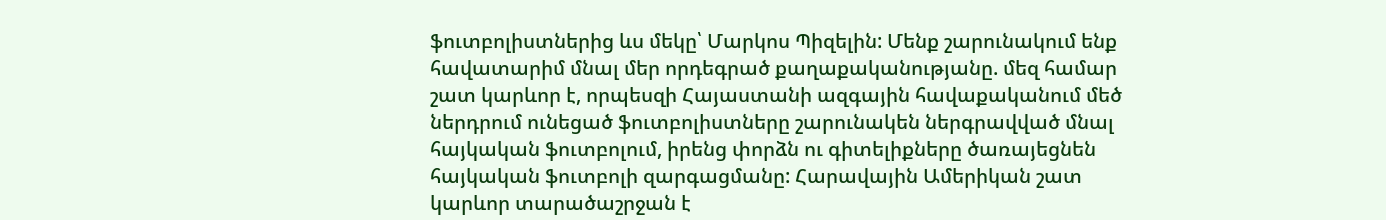ֆուտբոլիստներից ևս մեկը՝ Մարկոս Պիզելին: Մենք շարունակում ենք հավատարիմ մնալ մեր որդեգրած քաղաքականությանը. մեզ համար շատ կարևոր է, որպեսզի Հայաստանի ազգային հավաքականում մեծ ներդրում ունեցած ֆուտբոլիստները շարունակեն ներգրավված մնալ հայկական ֆուտբոլում, իրենց փորձն ու գիտելիքները ծառայեցնեն հայկական ֆուտբոլի զարգացմանը: Հարավային Ամերիկան շատ կարևոր տարածաշրջան է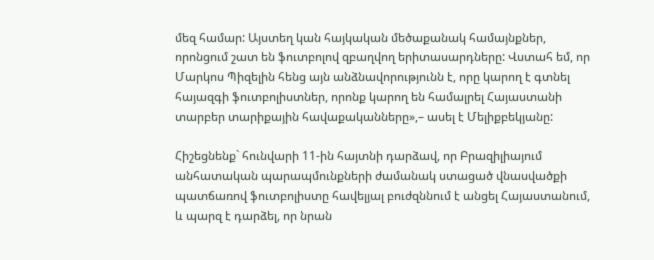մեզ համար: Այստեղ կան հայկական մեծաքանակ համայնքներ, որոնցում շատ են ֆուտբոլով զբաղվող երիտասարդները: Վստահ եմ, որ Մարկոս Պիզելին հենց այն անձնավորությունն է, որը կարող է գտնել հայազգի ֆուտբոլիստներ, որոնք կարող են համալրել Հայաստանի տարբեր տարիքային հավաքականները»,– ասել է Մելիքբեկյանը:

Հիշեցնենք` հունվարի 11-ին հայտնի դարձավ, որ Բրազիլիայում անհատական պարապմունքների ժամանակ ստացած վնասվածքի պատճառով ֆուտբոլիստը հավելյալ բուժզննում է անցել Հայաստանում, և պարզ է դարձել, որ նրան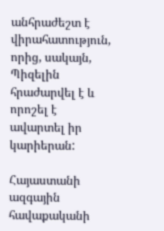անհրաժեշտ է վիրահատություն, որից, սակայն, Պիզելին հրաժարվել է և որոշել է ավարտել իր կարիերան:

Հայաստանի ազգային հավաքականի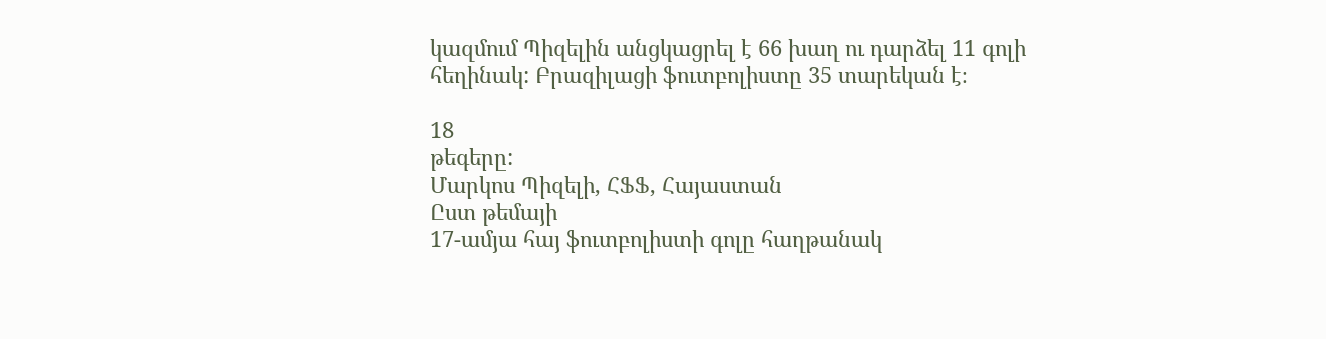կազմում Պիզելին անցկացրել է 66 խաղ ու դարձել 11 գոլի հեղինակ: Բրազիլացի ֆուտբոլիստը 35 տարեկան է։

18
թեգերը:
Մարկոս Պիզելի, ՀՖՖ, Հայաստան
Ըստ թեմայի
17-ամյա հայ ֆուտբոլիստի գոլը հաղթանակ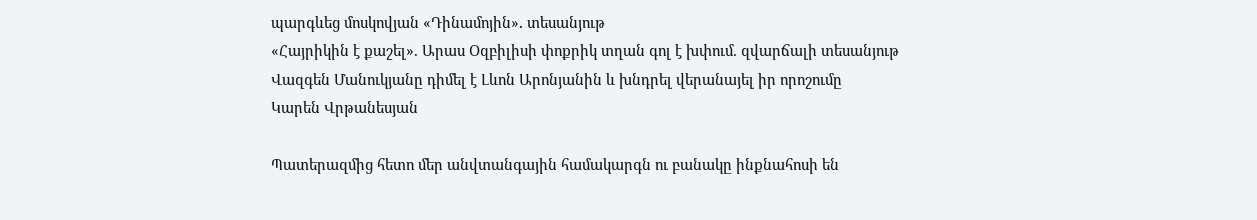պարգևեց մոսկովյան «Դինամոյին»․ տեսանյութ
«Հայրիկին է քաշել». Արաս Օզբիլիսի փոքրիկ տղան գոլ է խփում. զվարճալի տեսանյութ
Վազգեն Մանուկյանը դիմել է Լևոն Արոնյանին և խնդրել վերանայել իր որոշումը
Կարեն Վրթանեսյան

Պատերազմից հետո մեր անվտանգային համակարգն ու բանակը ինքնահոսի են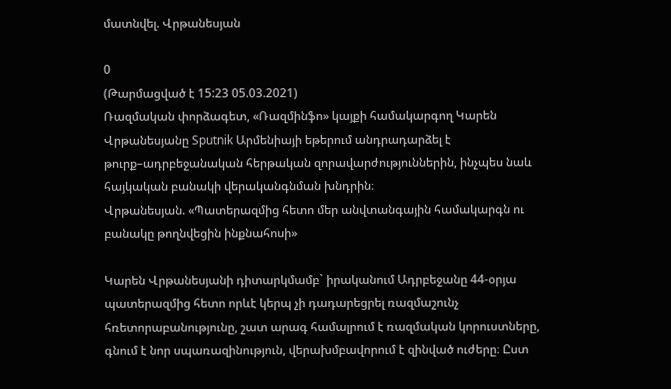մատնվել. Վրթանեսյան

0
(Թարմացված է 15:23 05.03.2021)
Ռազմական փորձագետ, «Ռազմինֆո» կայքի համակարգող Կարեն Վրթանեսյանը Sputnik Արմենիայի եթերում անդրադարձել է թուրք–ադրբեջանական հերթական զորավարժություններին, ինչպես նաև հայկական բանակի վերականգնման խնդրին։
Վրթանեսյան. «Պատերազմից հետո մեր անվտանգային համակարգն ու բանակը թողնվեցին ինքնահոսի»

Կարեն Վրթանեսյանի դիտարկմամբ` իրականում Ադրբեջանը 44-օրյա պատերազմից հետո որևէ կերպ չի դադարեցրել ռազմաշունչ հռետորաբանությունը, շատ արագ համալրում է ռազմական կորուստները, գնում է նոր սպառազինություն, վերախմբավորում է զինված ուժերը։ Ըստ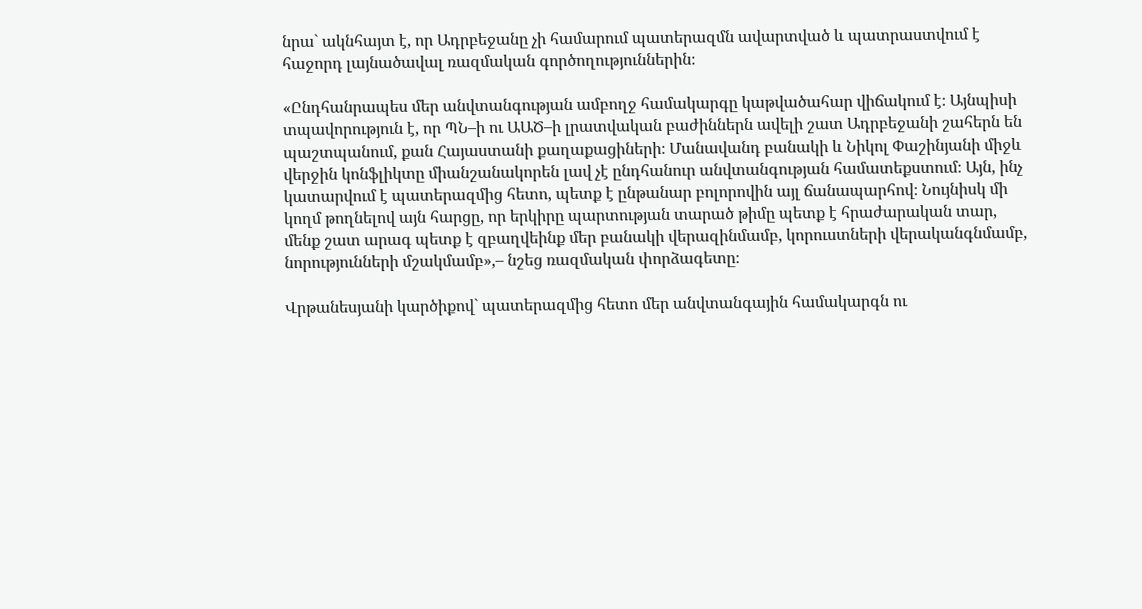նրա` ակնհայտ է, որ Ադրբեջանը չի համարում պատերազմն ավարտված և պատրաստվում է հաջորդ լայնածավալ ռազմական գործողություններին։

«Ընդհանրապես մեր անվտանգության ամբողջ համակարգը կաթվածահար վիճակում է։ Այնպիսի տպավորություն է, որ ՊՆ–ի ու ԱԱԾ–ի լրատվական բաժիններն ավելի շատ Ադրբեջանի շահերն են պաշտպանում, քան Հայաստանի քաղաքացիների։ Մանավանդ բանակի և Նիկոլ Փաշինյանի միջև վերջին կոնֆլիկտը միանշանակորեն լավ չէ ընդհանուր անվտանգության համատեքստում։ Այն, ինչ կատարվում է պատերազմից հետո, պետք է ընթանար բոլորովին այլ ճանապարհով։ Նույնիսկ մի կողմ թողնելով այն հարցը, որ երկիրը պարտության տարած թիմը պետք է հրաժարական տար, մենք շատ արագ պետք է զբաղվեինք մեր բանակի վերազինմամբ, կորուստների վերականգնմամբ, նորությունների մշակմամբ»,– նշեց ռազմական փորձագետը։

Վրթանեսյանի կարծիքով` պատերազմից հետո մեր անվտանգային համակարգն ու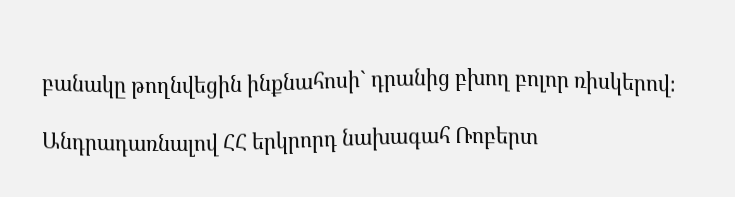բանակը թողնվեցին ինքնահոսի` դրանից բխող բոլոր ռիսկերով։

Անդրադառնալով ՀՀ երկրորդ նախագահ Ռոբերտ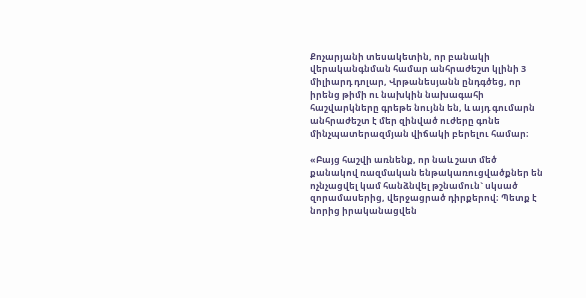Քոչարյանի տեսակետին, որ բանակի վերականգնման համար անհրաժեշտ կլինի 3 միլիարդ դոլար, Վրթանեսյանն ընդգծեց, որ իրենց թիմի ու նախկին նախագահի հաշվարկները գրեթե նույնն են, և այդ գումարն անհրաժեշտ է մեր զինված ուժերը գոնե մինչպատերազմյան վիճակի բերելու համար։

«Բայց հաշվի առնենք, որ նաև շատ մեծ քանակով ռազմական ենթակառուցվածքներ են ոչնչացվել կամ հանձնվել թշնամուն` սկսած զորամասերից, վերջացրած դիրքերով։ Պետք է նորից իրականացվեն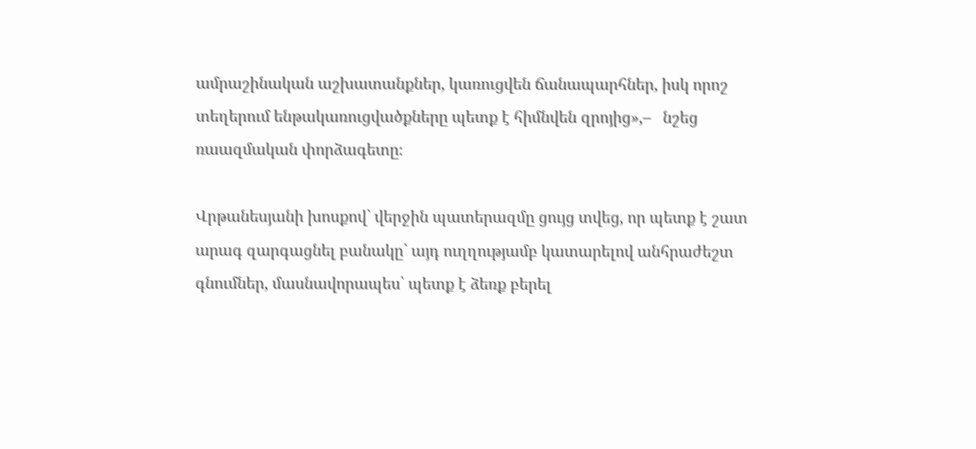ամրաշինական աշխատանքներ, կառուցվեն ճանապարհներ, իսկ որոշ տեղերում ենթակառուցվածքները պետք է հիմնվեն զրոյից»,–   նշեց ռաազմական փորձագետը։

Վրթանեսյանի խոսքով` վերջին պատերազմը ցույց տվեց, որ պետք է շատ արագ զարգացնել բանակը` այդ ուղղությամբ կատարելով անհրաժեշտ գնումներ, մասնավորապես՝ պետք է ձեռք բերել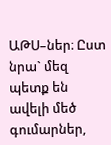ԱԹՍ–ներ։ Ըստ նրա` մեզ պետք են ավելի մեծ գումարներ,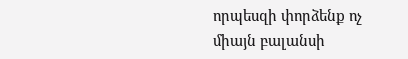որպեսզի փորձենք ոչ միայն բալանսի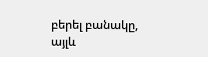բերել բանակը, այլև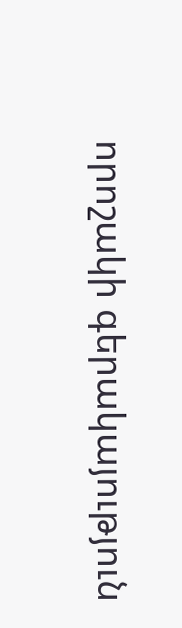որոշակի գերակայություն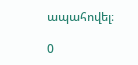ապահովել։

0